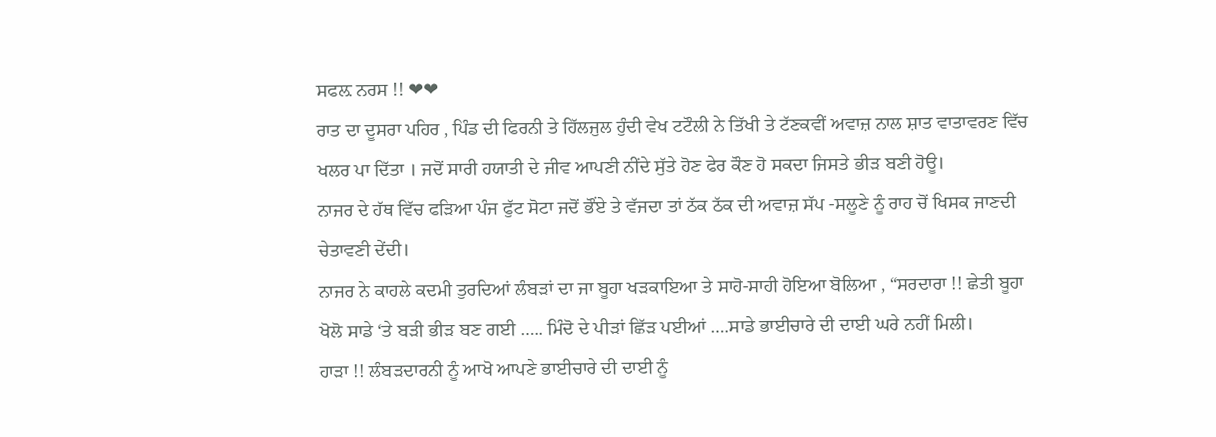ਸਫਲ਼ ਨਰਸ !! ❤❤
ਰਾਤ ਦਾ ਦੂਸਰਾ ਪਹਿਰ , ਪਿੰਡ ਦੀ ਫਿਰਨੀ ਤੇ ਹਿੱਲਜੁਲ ਹੁੰਦੀ ਵੇਖ ਟਟੌਲੀ ਨੇ ਤਿੱਖੀ ਤੇ ਟੱਣਕਵੀਂ ਅਵਾਜ਼ ਨਾਲ ਸ਼ਾਤ ਵਾਤਾਵਰਣ ਵਿੱਚ ਖਲਰ ਪਾ ਦਿੱਤਾ । ਜਦੋਂ ਸਾਰੀ ਹਯਾਤੀ ਦੇ ਜੀਵ ਆਪਣੀ ਨੀਂਦੇ ਸੁੱਤੇ ਹੋਣ ਫੇਰ ਕੌਣ ਹੋ ਸਕਦਾ ਜਿਸਤੇ ਭੀੜ ਬਣੀ ਹੋਊ।
ਨਾਜਰ ਦੇ ਹੱਥ ਵਿੱਚ ਫੜਿਆ ਪੰਜ ਫੁੱਟ ਸੋਟਾ ਜਦੋਂ ਭੌਂਏ ਤੇ ਵੱਜਦਾ ਤਾਂ ਠੱਕ ਠੱਕ ਦੀ ਅਵਾਜ਼ ਸੱਪ -ਸਲੂਣੇ ਨੂੰ ਰਾਹ ਚੋਂ ਖਿਸਕ ਜਾਣਦੀ ਚੇਤਾਵਣੀ ਦੇਂਦੀ।
ਨਾਜਰ ਨੇ ਕਾਹਲੇ ਕਦਮੀ ਤੁਰਦਿਆਂ ਲੰਬੜਾਂ ਦਾ ਜਾ ਬੂਹਾ ਖੜਕਾਇਆ ਤੇ ਸਾਹੋ-ਸਾਹੀ ਹੋਇਆ ਬੋਲਿਆ , “ਸਰਦਾਰਾ !! ਛੇਤੀ ਬੂਹਾ ਖੋਲੋ ਸਾਡੇ ‘ਤੇ ਬੜੀ ਭੀੜ ਬਣ ਗਈ ….. ਮਿੰਦੋ ਦੇ ਪੀੜਾਂ ਛਿੱੜ ਪਈਆਂ ….ਸਾਡੇ ਭਾਈਚਾਰੇ ਦੀ ਦਾਈ ਘਰੇ ਨਹੀਂ ਮਿਲੀ।
ਹਾੜਾ !! ਲੰਬੜਦਾਰਨੀ ਨੂੰ ਆਖੋ ਆਪਣੇ ਭਾਈਚਾਰੇ ਦੀ ਦਾਈ ਨੂੰ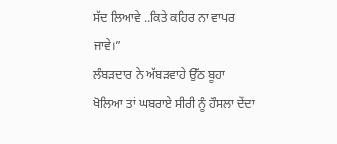ਸੱਦ ਲਿਆਵੇ ..ਕਿਤੇ ਕਹਿਰ ਨਾ ਵਾਪਰ ਜਾਵੇ।”
ਲੰਬੜਦਾਰ ਨੇ ਅੱਬੜਵਾਹੇ ਉੱਠ ਬੂਹਾ ਖੋਲਿਆ ਤਾਂ ਘਬਰਾਏ ਸੀਰੀ ਨੂੰ ਹੌਸਲਾ ਦੇਂਦਾ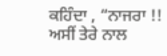ਕਹਿੰਦਾ , “ਨਾਜਰਾ !! ਅਸੀਂ ਤੇਰੇ ਨਾਲ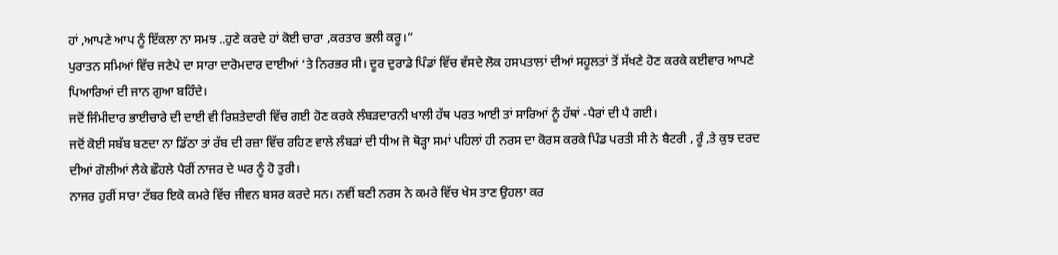ਹਾਂ ,ਆਪਣੇ ਆਪ ਨੂੰ ਇੱਕਲਾ ਨਾ ਸਮਝ ..ਹੁਣੇ ਕਰਦੇ ਹਾਂ ਕੋਈ ਚਾਰਾ ,ਕਰਤਾਰ ਭਲੀ ਕਰੂ।”
ਪੁਰਾਤਨ ਸਮਿਆਂ ਵਿੱਚ ਜਣੇਪੇ ਦਾ ਸਾਰਾ ਦਾਰੋਮਦਾਰ ਦਾਈਆਂ ‘ਤੇ ਨਿਰਭਰ ਸੀ। ਦੂਰ ਦੁਰਾਡੇ ਪਿੰਡਾਂ ਵਿੱਚ ਵੱਸਦੇ ਲੋਕ ਹਸਪਤਾਲਾਂ ਦੀਆਂ ਸਹੂਲਤਾਂ ਤੋਂ ਸੱਖਣੇ ਹੋਣ ਕਰਕੇ ਕਈਵਾਰ ਆਪਣੇ ਪਿਆਰਿਆਂ ਦੀ ਜਾਨ ਗੁਆ ਬਹਿੰਦੇ।
ਜਦੋਂ ਜਿੰਮੀਦਾਰ ਭਾਈਚਾਰੇ ਦੀ ਦਾਈ ਵੀ ਰਿਸ਼ਤੇਦਾਰੀ ਵਿੱਚ ਗਈ ਹੋਣ ਕਰਕੇ ਲੰਬੜਦਾਰਨੀ ਖਾਲੀ ਹੱਥ ਪਰਤ ਆਈ ਤਾਂ ਸਾਰਿਆਂ ਨੂੰ ਹੱਥਾਂ -ਪੈਰਾਂ ਦੀ ਪੈ ਗਈ।
ਜਦੋਂ ਕੋਈ ਸਬੱਬ ਬਣਦਾ ਨਾ ਡਿੱਠਾ ਤਾਂ ਰੱਬ ਦੀ ਰਜ਼ਾ ਵਿੱਚ ਰਹਿਣ ਵਾਲੇ ਲੰਬੜਾਂ ਦੀ ਧੀਅ ਜੋ ਥੋੜ੍ਹਾ ਸਮਾਂ ਪਹਿਲਾਂ ਹੀ ਨਰਸ ਦਾ ਕੋਰਸ ਕਰਕੇ ਪਿੰਡ ਪਰਤੀ ਸੀ ਨੇ ਬੈਟਰੀ , ਰੂੰ ,ਤੇ ਕੁਝ ਦਰਦ ਦੀਆਂ ਗੋਲੀਆਂ ਲੈਕੇ ਛੌਹਲੇ ਪੈਰੀਂ ਨਾਜਰ ਦੇ ਘਰ ਨੂੰ ਹੋ ਤੁਰੀ।
ਨਾਜਰ ਹੁਰੀਂ ਸਾਰਾ ਟੱਬਰ ਇਕੋ ਕਮਰੇ ਵਿੱਚ ਜੀਵਨ ਬਸਰ ਕਰਦੇ ਸਨ। ਨਵੀਂ ਬਣੀ ਨਰਸ ਨੇ ਕਮਰੇ ਵਿੱਚ ਖੇਸ ਤਾਣ ਉਹਲਾ ਕਰ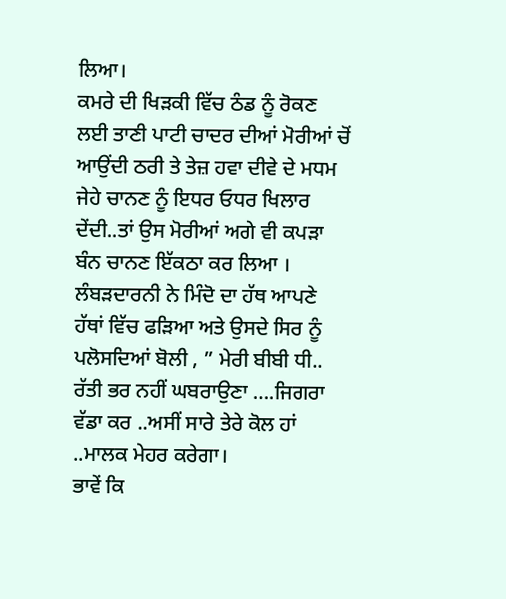ਲਿਆ।
ਕਮਰੇ ਦੀ ਖਿੜਕੀ ਵਿੱਚ ਠੰਡ ਨੂੰ ਰੋਕਣ ਲਈ ਤਾਣੀ ਪਾਟੀ ਚਾਦਰ ਦੀਆਂ ਮੋਰੀਆਂ ਚੋਂ ਆਉਂਦੀ ਠਰੀ ਤੇ ਤੇਜ਼ ਹਵਾ ਦੀਵੇ ਦੇ ਮਧਮ ਜੇਹੇ ਚਾਨਣ ਨੂੰ ਇਧਰ ਓਧਰ ਖਿਲਾਰ ਦੇਂਦੀ..ਤਾਂ ਉਸ ਮੋਰੀਆਂ ਅਗੇ ਵੀ ਕਪੜਾ ਬੰਨ ਚਾਨਣ ਇੱਕਠਾ ਕਰ ਲਿਆ ।
ਲੰਬੜਦਾਰਨੀ ਨੇ ਮਿੰਦੋ ਦਾ ਹੱਥ ਆਪਣੇ ਹੱਥਾਂ ਵਿੱਚ ਫੜਿਆ ਅਤੇ ਉਸਦੇ ਸਿਰ ਨੂੰ ਪਲੋਸਦਿਆਂ ਬੋਲੀ , ” ਮੇਰੀ ਬੀਬੀ ਧੀ.. ਰੱਤੀ ਭਰ ਨਹੀਂ ਘਬਰਾਉਣਾ ….ਜਿਗਰਾ ਵੱਡਾ ਕਰ ..ਅਸੀਂ ਸਾਰੇ ਤੇਰੇ ਕੋਲ ਹਾਂ ..ਮਾਲਕ ਮੇਹਰ ਕਰੇਗਾ।
ਭਾਵੇਂ ਕਿ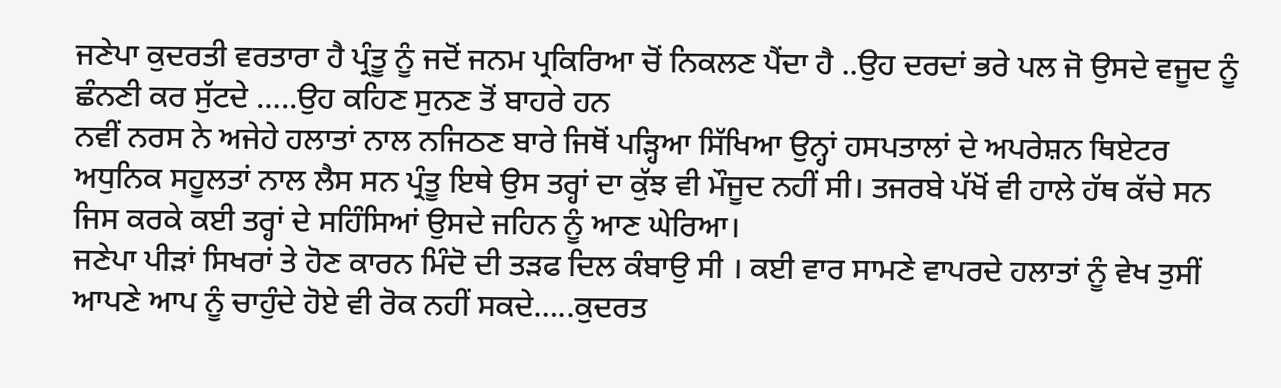ਜਣੇਪਾ ਕੁਦਰਤੀ ਵਰਤਾਰਾ ਹੈ ਪ੍ਰੰਤੂ ਨੂੰ ਜਦੋਂ ਜਨਮ ਪ੍ਰਕਿਰਿਆ ਚੋਂ ਨਿਕਲਣ ਪੈਂਦਾ ਹੈ ..ਉਹ ਦਰਦਾਂ ਭਰੇ ਪਲ ਜੋ ਉਸਦੇ ਵਜੂਦ ਨੂੰ ਛੰਨਣੀ ਕਰ ਸੁੱਟਦੇ …..ਉਹ ਕਹਿਣ ਸੁਨਣ ਤੋਂ ਬਾਹਰੇ ਹਨ
ਨਵੀਂ ਨਰਸ ਨੇ ਅਜੇਹੇ ਹਲਾਤਾਂ ਨਾਲ ਨਜਿਠਣ ਬਾਰੇ ਜਿਥੋਂ ਪੜ੍ਹਿਆ ਸਿੱਖਿਆ ਉਨ੍ਹਾਂ ਹਸਪਤਾਲਾਂ ਦੇ ਅਪਰੇਸ਼ਨ ਥਿਏਟਰ ਅਧੁਨਿਕ ਸਹੂਲਤਾਂ ਨਾਲ ਲੈਸ ਸਨ ਪ੍ਰੰਤੂ ਇਥੇ ਉਸ ਤਰ੍ਹਾਂ ਦਾ ਕੁੱਝ ਵੀ ਮੌਜੂਦ ਨਹੀਂ ਸੀ। ਤਜਰਬੇ ਪੱਖੋਂ ਵੀ ਹਾਲੇ ਹੱਥ ਕੱਚੇ ਸਨ ਜਿਸ ਕਰਕੇ ਕਈ ਤਰ੍ਹਾਂ ਦੇ ਸਹਿੰਸਿਆਂ ਉਸਦੇ ਜਹਿਨ ਨੂੰ ਆਣ ਘੇਰਿਆ।
ਜਣੇਪਾ ਪੀੜਾਂ ਸਿਖਰਾਂ ਤੇ ਹੋਣ ਕਾਰਨ ਮਿੰਦੋ ਦੀ ਤੜਫ ਦਿਲ ਕੰਬਾਉ ਸੀ । ਕਈ ਵਾਰ ਸਾਮਣੇ ਵਾਪਰਦੇ ਹਲਾਤਾਂ ਨੂੰ ਵੇਖ ਤੁਸੀਂ ਆਪਣੇ ਆਪ ਨੂੰ ਚਾਹੁੰਦੇ ਹੋਏ ਵੀ ਰੋਕ ਨਹੀਂ ਸਕਦੇ…..ਕੁਦਰਤ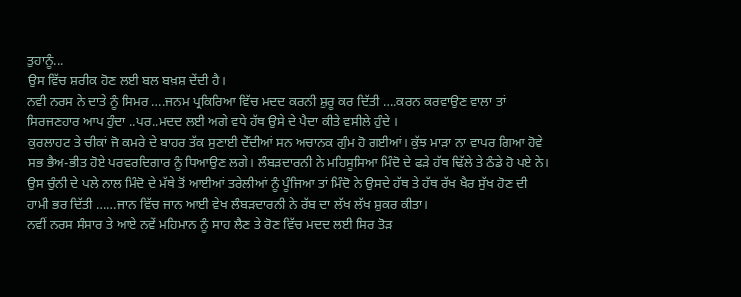ਤੁਹਾਨੂੰ...
ਉਸ ਵਿੱਚ ਸ਼ਰੀਕ ਹੋਣ ਲਈ ਬਲ ਬਖ਼ਸ਼ ਦੇਂਦੀ ਹੈ।
ਨਵੀ ਨਰਸ ਨੇ ਦਾਤੇ ਨੂੰ ਸਿਮਰ ….ਜਨਮ ਪ੍ਰਕਿਰਿਆ ਵਿੱਚ ਮਦਦ ਕਰਨੀ ਸ਼ੁਰੂ ਕਰ ਦਿੱਤੀ ….ਕਰਨ ਕਰਵਾਉਣ ਵਾਲਾ ਤਾਂ ਸਿਰਜਣਹਾਰ ਆਪ ਹੁੰਦਾ ..ਪਰ..ਮਦਦ ਲਈ ਅਗੇ ਵਧੇ ਹੱਥ ਉਸੇ ਦੇ ਪੈਦਾ ਕੀਤੇ ਵਸੀਲੇ ਹੁੰਦੇ ।
ਕੁਰਲਾਹਟ ਤੇ ਚੀਕਾਂ ਜੋ ਕਮਰੇ ਦੇ ਬਾਹਰ ਤੱਕ ਸੁਣਾਈ ਦੇੱਦੀਆਂ ਸਨ ਅਚਾਨਕ ਗੁੰਮ ਹੋ ਗਈਆਂ। ਕੁੱਝ ਮਾੜਾ ਨਾ ਵਾਪਰ ਗਿਆ ਹੋਵੇ ਸਭ ਭੈਅ-ਭੀਤ ਹੋਏ ਪਰਵਰਦਿਗਾਰ ਨੂੰ ਧਿਆਉਣ ਲਗੇ। ਲੰਬੜਦਾਰਨੀ ਨੇ ਮਹਿਸੂਸਿਆ ਮਿੰਦੋ ਦੇ ਫੜੇ ਹੱਥ ਢਿੱਲੇ ਤੇ ਠੰਡੇ ਹੋ ਪਏ ਨੇ।
ਉਸ ਚੁੰਨੀ ਦੇ ਪਲੇ ਨਾਲ ਮਿੰਦੋ ਦੇ ਮੱਥੇ ਤੋਂ ਆਈਆਂ ਤਰੇਲੀਆਂ ਨੂੰ ਪੂੰਜਿਆ ਤਾਂ ਮਿੰਦੋ ਨੇ ਉਸਦੇ ਹੱਥ ਤੇ ਹੱਥ ਰੱਖ ਖੈਰ ਸੁੱਖ ਹੋਣ ਦੀ ਹਾਮੀ ਭਰ ਦਿੱਤੀ ……ਜਾਨ ਵਿੱਚ ਜਾਨ ਆਈ ਵੇਖ ਲੰਬੜਦਾਰਨੀ ਨੇ ਰੱਬ ਦਾ ਲੱਖ ਲੱਖ ਸ਼ੁਕਰ ਕੀਤਾ।
ਨਵੀਂ ਨਰਸ ਸੰਸਾਰ ਤੇ ਆਏ ਨਵੇਂ ਮਹਿਮਾਨ ਨੂੰ ਸਾਹ ਲੈਣ ਤੇ ਰੋਣ ਵਿੱਚ ਮਦਦ ਲਈ ਸਿਰ ਤੋੜ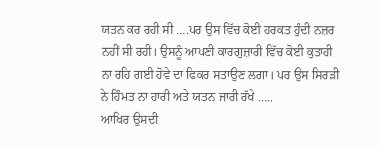ਯਤਨ ਕਰ ਰਹੀ ਸੀ ….ਪਰ ਉਸ ਵਿੱਚ ਕੋਈ ਹਰਕਤ ਹੁੰਦੀ ਨਜ਼ਰ ਨਹੀਂ ਸੀ ਰਹੀ। ਉਸਨੂੰ ਆਪਣੀ ਕਾਰਗੁਜ਼ਾਰੀ ਵਿੱਚ ਕੋਈ ਕੁਤਾਹੀ ਨਾ ਰਹਿ ਗਈ ਹੋਵੇ ਦਾ ਫਿਕਰ ਸਤਾਉਣ ਲਗਾ। ਪਰ ਉਸ ਸਿਰੜੀ ਨੇ ਹਿੰਮਤ ਨਾ ਹਾਰੀ ਅਤੇ ਯਤਨ ਜਾਰੀ ਰੱਖੇ …..
ਆਖਿਰ ਉਸਦੀ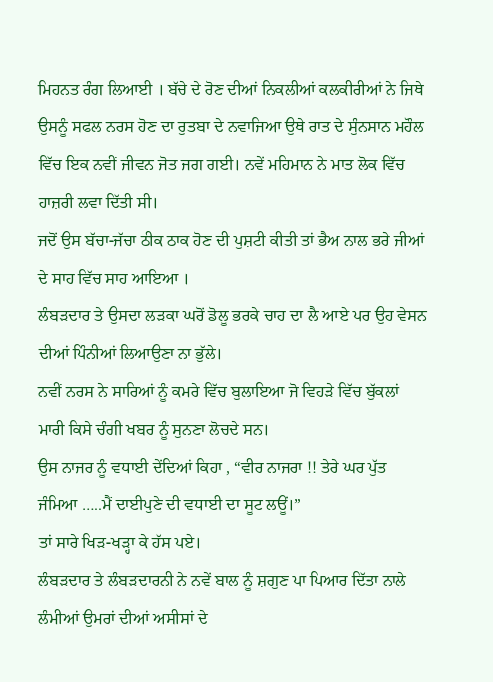ਮਿਹਨਤ ਰੰਗ ਲਿਆਈ । ਬੱਚੇ ਦੇ ਰੋਣ ਦੀਆਂ ਨਿਕਲੀਆਂ ਕਲਕੀਰੀਆਂ ਨੇ ਜਿਥੇ ਉਸਨੂੰ ਸਫਲ ਨਰਸ ਹੋਣ ਦਾ ਰੁਤਬਾ ਦੇ ਨਵਾਜਿਆ ਉਥੇ ਰਾਤ ਦੇ ਸੁੰਨਸਾਨ ਮਹੌਲ ਵਿੱਚ ਇਕ ਨਵੀਂ ਜੀਵਨ ਜੋਤ ਜਗ ਗਈ। ਨਵੇਂ ਮਹਿਮਾਨ ਨੇ ਮਾਤ ਲੋਕ ਵਿੱਚ ਹਾਜ਼ਰੀ ਲਵਾ ਦਿੱਤੀ ਸੀ।
ਜਦੋਂ ਉਸ ਬੱਚਾ-ਜੱਚਾ ਠੀਕ ਠਾਕ ਹੋਣ ਦੀ ਪੁਸ਼ਟੀ ਕੀਤੀ ਤਾਂ ਭੈਅ ਨਾਲ ਭਰੇ ਜੀਆਂ ਦੇ ਸਾਹ ਵਿੱਚ ਸਾਹ ਆਇਆ ।
ਲੰਬੜਦਾਰ ਤੇ ਉਸਦਾ ਲੜਕਾ ਘਰੋਂ ਡੋਲੂ ਭਰਕੇ ਚਾਹ ਦਾ ਲੈ ਆਏ ਪਰ ਉਹ ਵੇਸਨ ਦੀਆਂ ਪਿੰਨੀਆਂ ਲਿਆਉਣਾ ਨਾ ਭੁੱਲੇ।
ਨਵੀਂ ਨਰਸ ਨੇ ਸਾਰਿਆਂ ਨੂੰ ਕਮਰੇ ਵਿੱਚ ਬੁਲਾਇਆ ਜੋ ਵਿਹੜੇ ਵਿੱਚ ਬੁੱਕਲਾਂ ਮਾਰੀ ਕਿਸੇ ਚੰਗੀ ਖਬਰ ਨੂੰ ਸੁਨਣਾ ਲੋਚਦੇ ਸਨ।
ਉਸ ਨਾਜਰ ਨੂੰ ਵਧਾਈ ਦੇਂਦਿਆਂ ਕਿਹਾ , “ਵੀਰ ਨਾਜਰਾ !! ਤੇਰੇ ਘਰ ਪੁੱਤ ਜੰਮਿਆ …..ਮੈਂ ਦਾਈਪੁਣੇ ਦੀ ਵਧਾਈ ਦਾ ਸੂਟ ਲਊਂ।”
ਤਾਂ ਸਾਰੇ ਖਿੜ-ਖੜ੍ਹਾ ਕੇ ਹੱਸ ਪਏ।
ਲੰਬੜਦਾਰ ਤੇ ਲੰਬੜਦਾਰਨੀ ਨੇ ਨਵੇਂ ਬਾਲ ਨੂੰ ਸ਼ਗੁਣ ਪਾ ਪਿਆਰ ਦਿੱਤਾ ਨਾਲੇ ਲੰਮੀਆਂ ਉਮਰਾਂ ਦੀਆਂ ਅਸੀਸਾਂ ਦੇ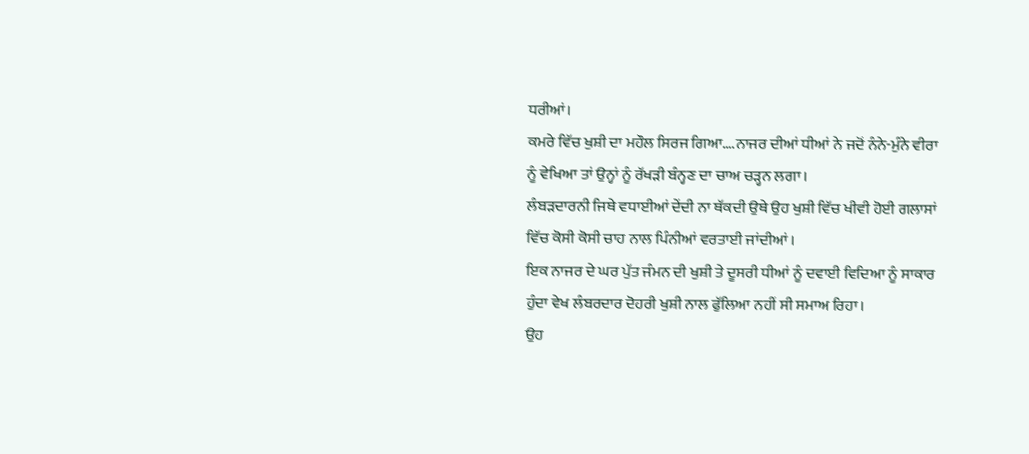ਧਰੀਆਂ।
ਕਮਰੇ ਵਿੱਚ ਖੁਸ਼ੀ ਦਾ ਮਹੌਲ ਸਿਰਜ ਗਿਆ….ਨਾਜਰ ਦੀਆਂ ਧੀਆਂ ਨੇ ਜਦੋਂ ਨੰਨੇ-ਮੁੰਨੇ ਵੀਰਾ ਨੂੰ ਵੇਖਿਆ ਤਾਂ ਉਨ੍ਹਾਂ ਨੂੰ ਰੱਖੜੀ ਬੰਨ੍ਹਣ ਦਾ ਚਾਅ ਚੜ੍ਹਨ ਲਗਾ।
ਲੰਬੜਦਾਰਨੀ ਜਿਥੇ ਵਧਾਈਆਂ ਦੇਂਦੀ ਨਾ ਥੱਕਦੀ ਉਥੇ ਉਹ ਖੁਸ਼ੀ ਵਿੱਚ ਖੀਵੀ ਹੋਈ ਗਲਾਸਾਂ ਵਿੱਚ ਕੋਸੀ ਕੋਸੀ ਚਾਹ ਨਾਲ ਪਿੰਨੀਆਂ ਵਰਤਾਈ ਜਾਂਦੀਆਂ ।
ਇਕ ਨਾਜਰ ਦੇ ਘਰ ਪੁੱਤ ਜੰਮਨ ਦੀ ਖੁਸ਼ੀ ਤੇ ਦੂਸਰੀ ਧੀਆਂ ਨੂੰ ਦਵਾਈ ਵਿਦਿਆ ਨੂੰ ਸਾਕਾਰ ਹੁੰਦਾ ਵੇਖ ਲੰਬਰਦਾਰ ਦੋਹਰੀ ਖੁਸ਼ੀ ਨਾਲ ਫੁੱਲਿਆ ਨਹੀਂ ਸੀ ਸਮਾਅ ਰਿਹਾ।
ਉਹ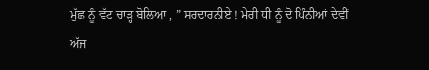ਮੁੱਛ ਨੂੰ ਵੱਟ ਚਾੜ੍ਹ ਬੋਲਿਆ , ” ਸਰਦਾਰਨੀਏ ! ਮੇਰੀ ਧੀ ਨੂੰ ਦੋ ਪਿੰਨੀਆਂ ਦੇਵੀਂ ਅੱਜ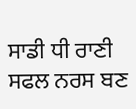ਸਾਡੀ ਧੀ ਰਾਣੀ ਸਫਲ ਨਰਸ ਬਣ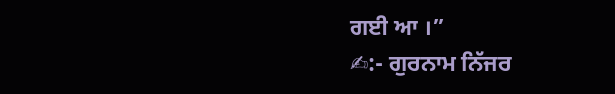ਗਈ ਆ ।”
✍:- ਗੁਰਨਾਮ ਨਿੱਜਰ